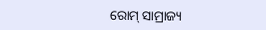ରୋମ୍ ସାମ୍ରାଜ୍ୟ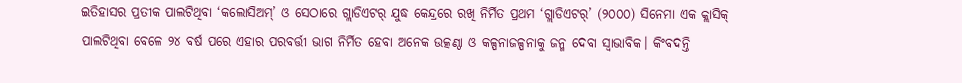ଇତିହାସର ପ୍ରତୀକ ପାଲଟିଥିବା ‘କଲୋସିଅମ୍’ ଓ ସେଠାରେ ଗ୍ଲାଡିଏଟର୍ ଯୁଦ୍ଧ କେନ୍ଦ୍ରରେ ରଖି ନିର୍ମିତ ପ୍ରଥମ ‘ଗ୍ଲାଡିଏଟର୍’ (୨୦୦୦) ସିନେମା ଏକ କ୍ଲାସିକ୍ ପାଲଟିଥିବା ବେଳେ ୨୪ ବର୍ଷ ପରେ ଏହାର ପରବର୍ତ୍ତୀ ଭାଗ ନିର୍ମିତ ହେବା ଅନେକ ଉତ୍କଣ୍ଠା ଓ କଳ୍ପନାଜଳ୍ପନାକୁ ଜନ୍ମ ଦେବା ସ୍ବାଭାବିକ। କିଂବଦନ୍ତି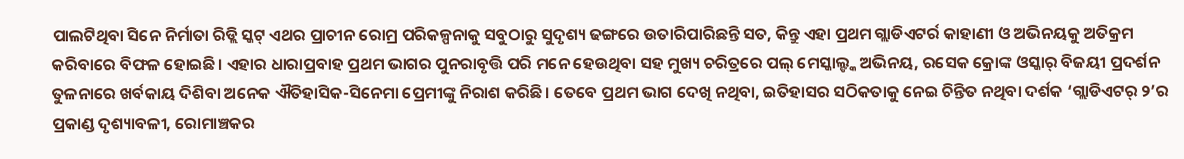ପାଲଟିଥିବା ସିନେ ନିର୍ମାତା ରିଡ୍ଲି ସ୍କଟ୍ ଏଥର ପ୍ରାଚୀନ ରୋମ୍ର ପରିକଳ୍ପନାକୁ ସବୁଠାରୁ ସୁଦୃଶ୍ୟ ଢଙ୍ଗରେ ଉତାରିପାରିଛନ୍ତି ସତ, କିନ୍ତୁ ଏହା ପ୍ରଥମ ଗ୍ଲାଡିଏଟର୍ର କାହାଣୀ ଓ ଅଭିନୟକୁ ଅତିକ୍ରମ କରିବାରେ ବିଫଳ ହୋଇଛି। ଏହାର ଧାରାପ୍ରବାହ ପ୍ରଥମ ଭାଗର ପୁନରାବୃତ୍ତି ପରି ମନେ ହେଉଥିବା ସହ ମୁଖ୍ୟ ଚରିତ୍ରରେ ପଲ୍ ମେସ୍କାଲ୍ଙ୍କ ଅଭିନୟ, ରସେକ କ୍ରୋଙ୍କ ଓସ୍କାର୍ ବିଜୟୀ ପ୍ରଦର୍ଶନ ତୁଳନାରେ ଖର୍ବକାୟ ଦିଶିବା ଅନେକ ଐତିହାସିକ-ସିନେମା ପ୍ରେମୀଙ୍କୁ ନିରାଶ କରିଛି। ତେବେ ପ୍ରଥମ ଭାଗ ଦେଖି ନଥିବା, ଇତିହାସର ସଠିକତାକୁ ନେଇ ଚିନ୍ତିତ ନଥିବା ଦର୍ଶକ ‘ଗ୍ଲାଡିଏଟର୍ ୨’ର ପ୍ରକାଣ୍ଡ ଦୃଶ୍ୟାବଳୀ, ରୋମାଞ୍ଚକର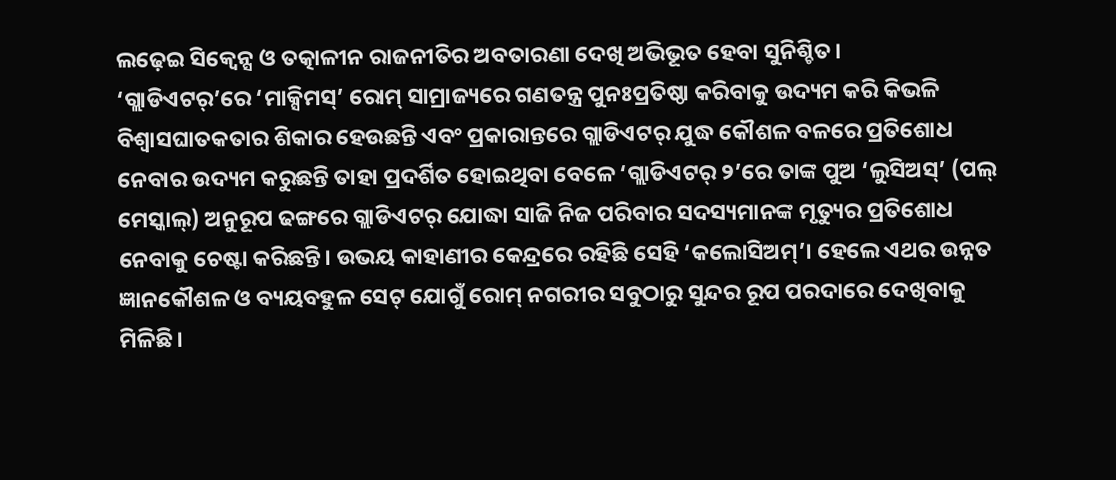ଲଢ଼େଇ ସିକ୍ବେନ୍ସ ଓ ତତ୍କାଳୀନ ରାଜନୀତିର ଅବତାରଣା ଦେଖି ଅଭିଭୂତ ହେବା ସୁନିଶ୍ଚିତ।
‘ଗ୍ଲାଡିଏଟର୍’ରେ ‘ମାକ୍ସିମସ୍’ ରୋମ୍ ସାମ୍ରାଜ୍ୟରେ ଗଣତନ୍ତ୍ର ପୁନଃପ୍ରତିଷ୍ଠା କରିବାକୁ ଉଦ୍ୟମ କରି କିଭଳି ବିଶ୍ବାସଘାତକତାର ଶିକାର ହେଉଛନ୍ତି ଏବଂ ପ୍ରକାରାନ୍ତରେ ଗ୍ଲାଡିଏଟର୍ ଯୁଦ୍ଧ କୌଶଳ ବଳରେ ପ୍ରତିଶୋଧ ନେବାର ଉଦ୍ୟମ କରୁଛନ୍ତି ତାହା ପ୍ରଦର୍ଶିତ ହୋଇଥିବା ବେଳେ ‘ଗ୍ଲାଡିଏଟର୍ ୨’ରେ ତାଙ୍କ ପୁଅ ‘ଲୁସିଅସ୍’ (ପଲ୍ ମେସ୍କାଲ୍) ଅନୁରୂପ ଢଙ୍ଗରେ ଗ୍ଲାଡିଏଟର୍ ଯୋଦ୍ଧା ସାଜି ନିଜ ପରିବାର ସଦସ୍ୟମାନଙ୍କ ମୃତ୍ୟୁର ପ୍ରତିଶୋଧ ନେବାକୁ ଚେଷ୍ଟା କରିଛନ୍ତି। ଉଭୟ କାହାଣୀର କେନ୍ଦ୍ରରେ ରହିଛି ସେହି ‘କଲୋସିଅମ୍’। ହେଲେ ଏଥର ଉନ୍ନତ ଜ୍ଞାନକୌଶଳ ଓ ବ୍ୟୟବହୁଳ ସେଟ୍ ଯୋଗୁଁ ରୋମ୍ ନଗରୀର ସବୁଠାରୁ ସୁନ୍ଦର ରୂପ ପରଦାରେ ଦେଖିବାକୁ ମିଳିଛି।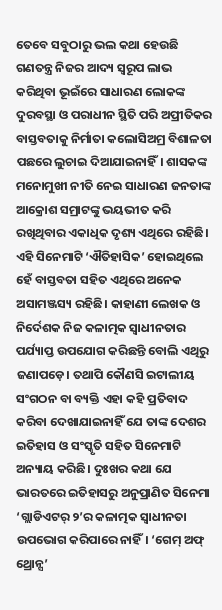ତେବେ ସବୁଠାରୁ ଭଲ କଥା ହେଉଛି ଗଣତନ୍ତ୍ର ନିଜର ଆଦ୍ୟ ସ୍ବରୂପ ଲାଭ କରିଥିବା ଭୂଇଁରେ ସାଧାରଣ ଲୋକଙ୍କ ଦୁରବସ୍ଥା ଓ ପରାଧୀନ ସ୍ଥିତି ପରି ଅପ୍ରୀତିକର ବାସ୍ତବତାକୁ ନିର୍ମାତା କଲୋସିଅମ୍ର ବିଶାଳତା ପଛରେ ଲୁଚାଇ ଦିଆଯାଇନାହିଁ। ଶାସକଙ୍କ ମନୋମୁଖୀ ନୀତି ନେଇ ସାଧାରଣ ଜନତାଙ୍କ ଆକ୍ରୋଶ ସମ୍ରାଟଙ୍କୁ ଭୟଭୀତ କରି ରଖିଥିବାର ଏକାଧିକ ଦୃଶ୍ୟ ଏଥିରେ ରହିଛି।
ଏହି ସିନେମାଟି ‘ଐତିହାସିକ’ ହୋଇଥିଲେ ହେଁ ବାସ୍ତବତା ସହିତ ଏଥିରେ ଅନେକ ଅସାମଞ୍ଜସ୍ୟ ରହିଛି। କାହାଣୀ ଲେଖକ ଓ ନିର୍ଦେଶକ ନିଜ କଳାତ୍ମକ ସ୍ବାଧୀନତାର ପର୍ଯ୍ୟାପ୍ତ ଉପଯୋଗ କରିଛନ୍ତି ବୋଲି ଏଥିରୁ ଜଣାପଡ଼େ। ତଥାପି କୌଣସି ଇଟାଲୀୟ ସଂଗଠନ ବା ବ୍ୟକ୍ତି ଏହା କହି ପ୍ରତିବାଦ କରିବା ଦେଖାଯାଇନାହିଁ ଯେ ତାଙ୍କ ଦେଶର ଇତିହାସ ଓ ସଂସ୍କୃତି ସହିତ ସିନେମାଟି ଅନ୍ୟାୟ କରିଛି। ଦୁଃଖର କଥା ଯେ ଭାରତରେ ଇତିହାସରୁ ଅନୁପ୍ରାଣିତ ସିନେମା ‘ଗ୍ଲାଡିଏଟର୍ ୨’ର କଳାତ୍ମକ ସ୍ବାଧୀନତା ଉପଭୋଗ କରିପାରେ ନାହିଁ। ‘ଗେମ୍ ଅଫ୍ ଥ୍ରୋନ୍ସ’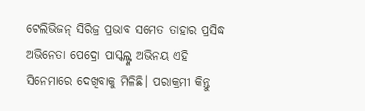ଟେଲିଭିଜନ୍ ସିରିଜ୍ର ପ୍ରଭାବ ସମେତ ତାହାର ପ୍ରସିଦ୍ଧ ଅଭିନେତା ପେଦ୍ରୋ ପାସ୍କଲ୍ଙ୍କ ଅଭିନୟ ଏହି ସିନେମାରେ ଦେଖିବାକୁ ମିଳିଛି। ପରାକ୍ରମୀ କିନ୍ତୁ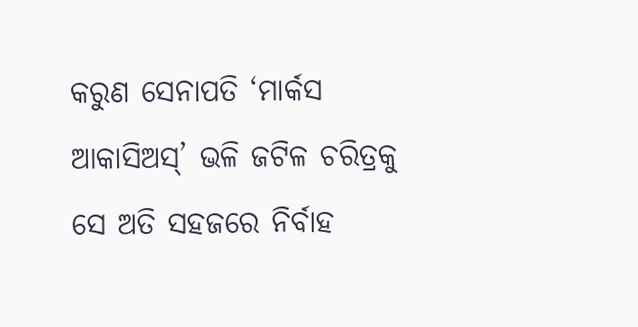କରୁଣ ସେନାପତି ‘ମାର୍କସ ଆକାସିଅସ୍’ ଭଳି ଜଟିଳ ଚରିତ୍ରକୁ ସେ ଅତି ସହଜରେ ନିର୍ବାହ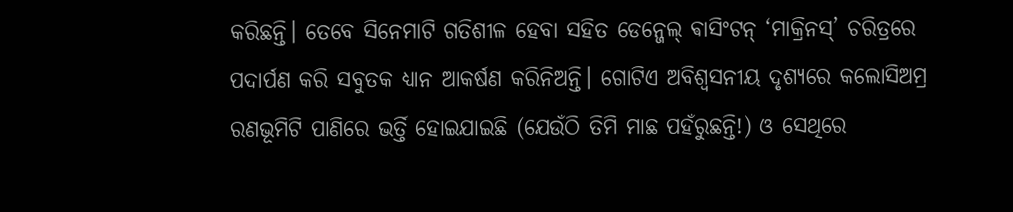କରିଛନ୍ତି। ତେବେ ସିନେମାଟି ଗତିଶୀଳ ହେବା ସହିତ ଡେନ୍ଜେଲ୍ ଵାସିଂଟନ୍ ‘ମାକ୍ରିନସ୍’ ଚରିତ୍ରରେ ପଦାର୍ପଣ କରି ସବୁତକ ଧ୍ୟାନ ଆକର୍ଷଣ କରିନିଅନ୍ତି। ଗୋଟିଏ ଅବିଶ୍ବସନୀୟ ଦୃଶ୍ୟରେ କଲୋସିଅମ୍ର ରଣଭୂମିଟି ପାଣିରେ ଭର୍ତ୍ତି ହୋଇଯାଇଛି (ଯେଉଁଠି ତିମି ମାଛ ପହଁରୁଛନ୍ତି!) ଓ ସେଥିରେ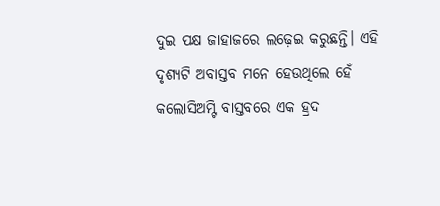ଦୁଇ ପକ୍ଷ ଜାହାଜରେ ଲଢ଼େଇ କରୁଛନ୍ତି। ଏହି ଦୃଶ୍ୟଟି ଅବାସ୍ତବ ମନେ ହେଉଥିଲେ ହେଁ କଲୋସିଅମ୍ଟି ବାସ୍ତବରେ ଏକ ହ୍ରଦ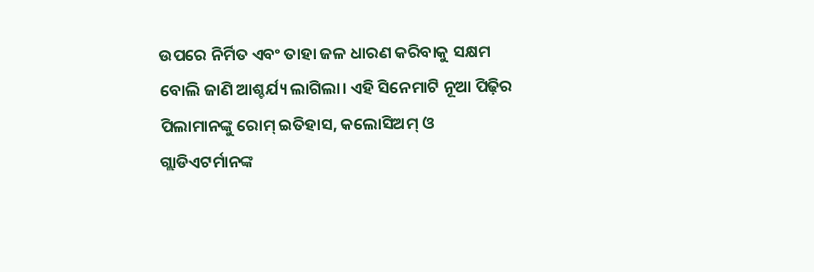ଉପରେ ନିର୍ମିତ ଏବଂ ତାହା ଜଳ ଧାରଣ କରିବାକୁ ସକ୍ଷମ ବୋଲି ଜାଣି ଆଶ୍ଚର୍ଯ୍ୟ ଲାଗିଲା। ଏହି ସିନେମାଟି ନୂଆ ପିଢ଼ିର ପିଲାମାନଙ୍କୁ ରୋମ୍ ଇତିହାସ, କଲୋସିଅମ୍ ଓ ଗ୍ଲାଡିଏଟର୍ମାନଙ୍କ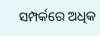ସମ୍ପର୍କରେ ଅଧିକ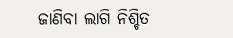ଜାଣିବା ଲାଗି ନିଶ୍ଚିତ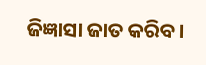ଜିଜ୍ଞାସା ଜାତ କରିବ।